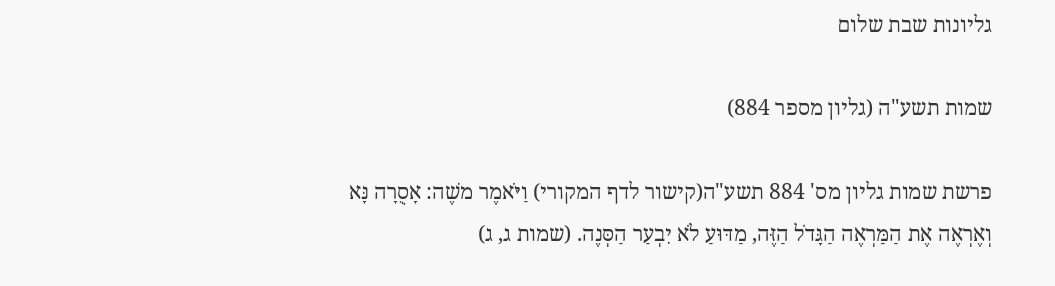גליונות שבת שלום

שמות תשע"ה (גליון מספר 884)

פרשת שמות גליון מס' 884 תשע"ה(קישור לדף המקורי) וַיֹּאמֶר משֶׁה: אָסֻרָה נָּא וְאֶרְאֶה אֶת הַמַּרְאֶה הַגָּדֹל הַזֶּה, מַדּוּעַ לֹא יִבְעַר הַסְּנֶה. (שמות ג, ג)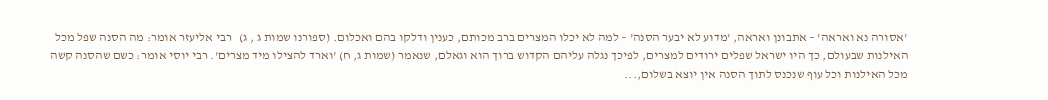'אסורה נא ואראה' – אתבונן ואראה, 'מדוע לא יבער הסנה' – למה לא יכלו המצרים ברב מכותם, כענין ודלקו בהם ואכלום. (ספורנו שמות ג , ג)   רבי אליעזר אומר: מה הסנה שפל מכל האילנות שבעולם, כך היו ישראל שפלים ירודים למצרים, לפיכך נגלה עליהם הקדוש ברוך הוא וגאלם, שנאמר (שמות ג, ח) 'וארד להצילו מיד מצרים'. רבי יוסי אומר: כשם שהסנה קשה מכל האילנות וכל עוף שנכנס לתוך הסנה אין יוצא בשלום,...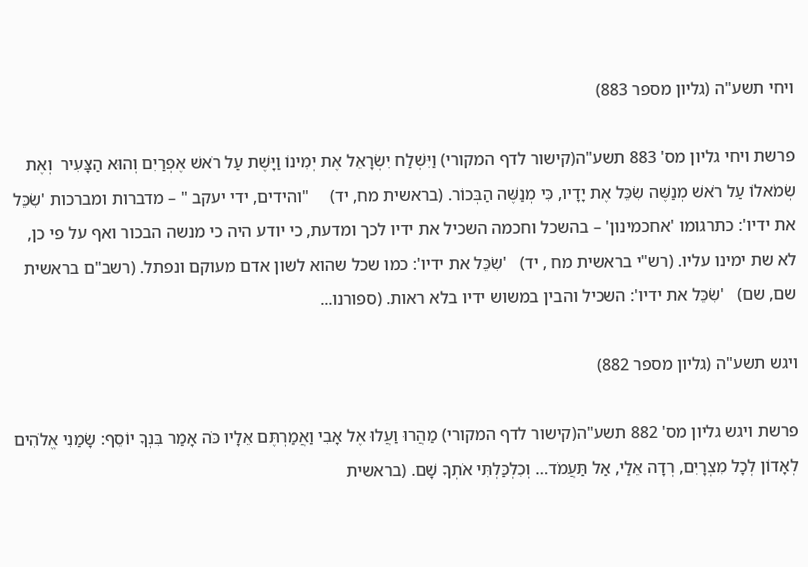ויחי תשע"ה (גליון מספר 883)

פרשת ויחי גליון מס' 883 תשע"ה(קישור לדף המקורי) וַיִּשְׁלַח יִשְׂרָאֵל אֶת יְמִינוֹ וַיָּשֶׁת עַל רֹאשׁ אֶפְרַיִם וְהוּא הַצָּעִיר  וְאֶת שְׂמֹאלוֹ עַל רֹאשׁ מְנַשֶּׁה שִׂכֵּל אֶת יָדָיו, כִּי מְנַשֶּׁה הַבְּכוֹר. (בראשית מח, יד)     "והידים, ידי יעקב " – מדברות ומברכות 'שִֹכֵּל את ידיו': כתרגומו 'אחכמינון' – בהשכל וחכמה השכיל את ידיו לכך ומדעת, כי יודע היה כי מנשה הבכור ואף על פי כן, לא שת ימינו עליו. (רש"י בראשית מח , יד)   'שִֹכֵּל את ידיו': כמו שכל שהוא לשון אדם מעוקם ונפתל. (רשב"ם בראשית שם, שם)   'שִֹכֵּל את ידיו': השכיל והבין במשוש ידיו בלא ראות. (ספורנו...

ויגש תשע"ה (גליון מספר 882)

פרשת ויגש גליון מס' 882 תשע"ה(קישור לדף המקורי) מַהֲרוּ וַעֲלוּ אֶל אָבִי וַאֲמַרְתֶּם אֵלָיו כֹּה אָמַר בִּנְךָ יוֹסֵף: שָׂמַנִי אֱלֹהִים לְאָדוֹן לְכָל מִצְרָיִם, רְדָה אֵלַי, אַל תַּעֲמֹד… וְכִלְכַּלְתִּי אֹתְךָ שָׁם. (בראשית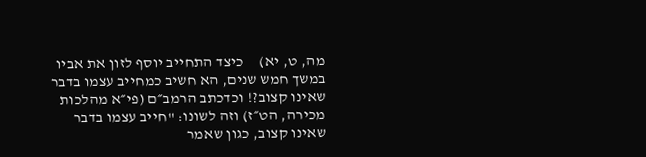מה, ט, יא)     כיצד התחייב יוסף לזון את אביו במשך חמש שנים, הא חשיב כמחייב עצמו בדבר שאינו קצוב?! וכדכתב הרמב״ם (פי״א מהלכות מכירה, הט״ז) וזה לשונו: "חייב עצמו בדבר שאינו קצוב, כגון שאמר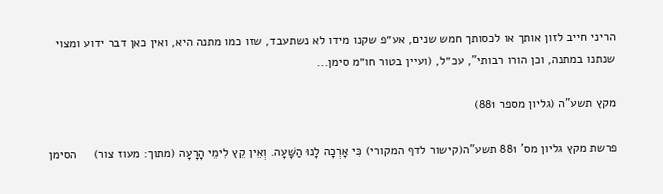הריני חייב לזון אותך או לכסותך חמש שנים, אע״פ שקנו מידו לא נשתעבד, שזו כמו מתנה היא, ואין כאן דבר ידוע ומצוי שנתנו במתנה, וכן הורו רבותי", עכ״ל, (ועיין בטור חו״מ סימן...

מקץ תשע"ה (גליון מספר 881)

פרשת מקץ גליון מס' 881 תשע"ה(קישור לדף המקורי) כִּי אָרְכָה לָנוּ הַשָּׁעָה. וְאֵין קֵץ לִימֵי הָרָעָה (מתוך: מעוז צור)     הסימן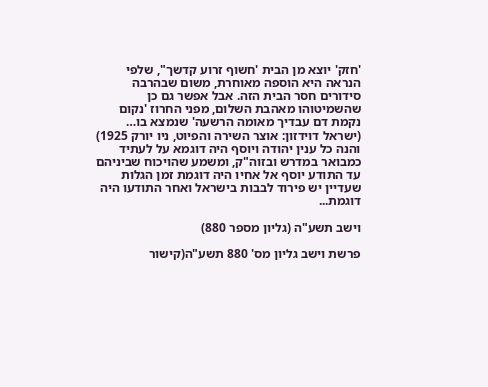'חזק' יוצא מן הבית 'חשוף זרוע קדשך", שלפי הנראה היא הוספה מאוחרת, משום שבהרבה סידורים חסר הבית הזה. אבל אפשר גם כן שהשמיטוהו מאהבת השלום, מפני החרוז 'נקום נקמת דם עבדיך מאומה הרשעה' שנמצא בו… (ישראל דוידזון: אוצר השירה והפיוט, ניו יורק 1925)   והנה כל ענין יהודה ויוסף היה דוגמא על לעתיד כמבואר במדרש ובזוה"ק, ומשמע שהויכוח שביניהם עד התודע יוסף אל אחיו היה דוגמת זמן הגלות שעדיין יש פירוד לבבות בישראל ואחר התודעו היה דוגמת...

וישב תשע"ה (גליון מספר 880)

פרשת וישב גליון מס' 880 תשע"ה(קישור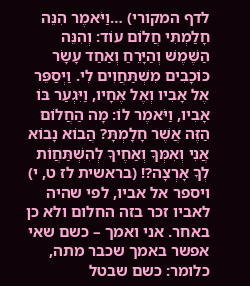לדף המקורי) …וַיֹּאמֶר הִנֵּה חָלַמְתִּי חֲלוֹם עוֹד: וְהִנֵּה הַשֶּׁמֶשׁ וְהַיָּרֵחַ וְאַחַד עָשָׂר כּוֹכָבִים מִשְׁתַּחֲוִים לִי. וַיְסַפֵּר אֶל אָבִיו וְאֶל אֶחָיו, וַיִּגְעַר בּוֹ אָבִיו, וַיֹּאמֶר לוֹ: מָה הַחֲלוֹם הַזֶּה אֲשֶׁר חָלָמְתָּ? הֲבוֹא נָבוֹא אֲנִי וְאִמְּךָ וְאַחֶיךָ לְהִשְׁתַּחֲוֹת לְךָ אָרְצָה?! (בראשית לז ט, י)     ויספר אל אביו, לפי שהיה לאביו זכר בזה החלום ולא כן באחר. אני ואמך – כשם שאי אפשר באמך שכבר מתה, כלומר: כשם שבטל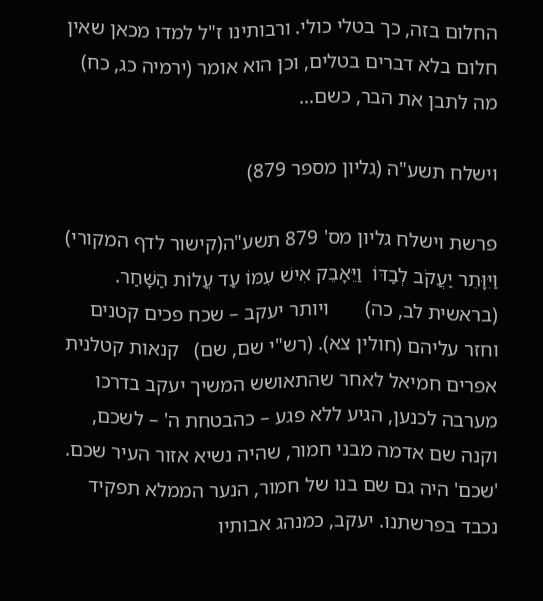החלום בזה, כך בטלי כולי. ורבותינו ז"ל למדו מכאן שאין חלום בלא דברים בטלים, וכן הוא אומר (ירמיה כג, כח) מה לתבן את הבר, כשם...

וישלח תשע"ה (גליון מספר 879)

פרשת וישלח גליון מס' 879 תשע"ה(קישור לדף המקורי) וַיִּוָּתֵר יַעֲקֹב לְבַדּוֹ  וַיֵּאָבֵק אִישׁ עִמּוֹ עַד עֲלוֹת הַשָּׁחַר. (בראשית לב, כה)       ויותר יעקב – שכח פכים קטנים וחזר עליהם (חולין צא). (רש"י שם, שם)   קנאות קטלנית אפרים חמיאל לאחר שהתאושש המשיך יעקב בדרכו מערבה לכנען, הגיע ללא פגע – כהבטחת ה' – לשכם, וקנה שם אדמה מבני חמור, שהיה נשיא אזור העיר שכם. 'שכם' היה גם שם בנו של חמור, הנער הממלא תפקיד נכבד בפרשתנו. יעקב, כמנהג אבותיו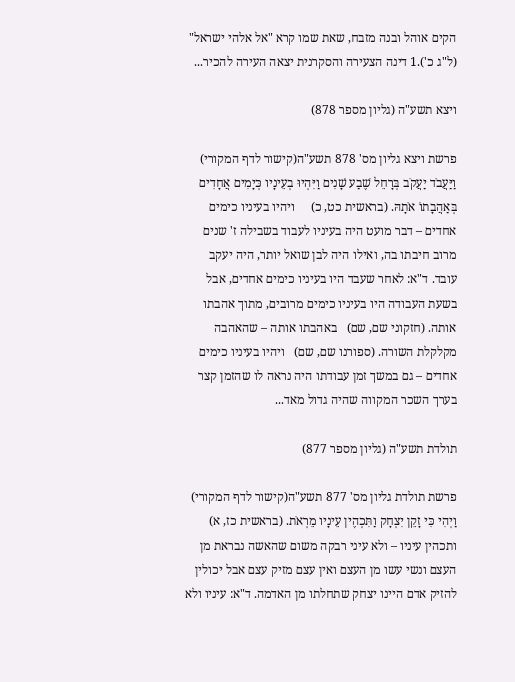הקים אוהל ובנה מזבח, שאת שמו קרא "אל אלהי ישראל" (ל"ג כ').1 דינה הצעירה והסקרנית יצאה העירה להכיר...

ויצא תשע"ה (גליון מספר 878)

פרשת ויצא גליון מס' 878 תשע"ה(קישור לדף המקורי) וַיַּעֲבֹד יַעֲקֹב בְּרָחֵל שֶׁבַע שָׁנִים וַיִּהְיוּ בְעֵינָיו כְּיָמִים אֲחָדִים  בְּאַהֲבָתוֹ אֹתָהּ. (בראשית כט, כ)     ויהיו בעיניו כימים אחדים – דבר מועט היה בעיניו לעבוד בשבילה ז' שנים מרוב חיבתו בה, ואילו היה לבן שואל יותר, היה יעקב עובד. ד"א: לאחר שעבד היו בעיניו כימים אחדים, אבל בשעת העבודה היו בעיניו כימים מרובים, מתוך אהבתו אותה. (חזקוני שם, שם)   באהבתו אותה – שהאהבה מקלקלת השורה. (ספורנו שם, שם)   ויהיו בעיניו כימים אחדים – גם במשך זמן עבודתו היה נראה לו שהזמן קצר בערך השכר המקווה שהיה גדול מאד...

תולדת תשע"ה (גליון מספר 877)

פרשת תולדת גליון מס' 877 תשע"ה(קישור לדף המקורי) וַיְהִי כִּי זָקֵן יִצְחָק וַתִּכְהֶין עֵינָיו מֵרְאֹת. (בראשית כז, א)     ותכהין עיניו – ולא עיני רבקה משום שהאשה נבראת מן העצם ונשי עשו מן העצם ואין עצם מזיק עצם אבל יכולין להזיק אדם היינו יצחק שתחלתו מן האדמה. ד"א: עיניו ולא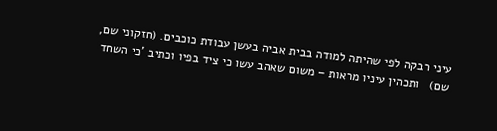עיני רבקה לפי שהיתה למודה בבית אביה בעשן עבודת כוכבים. (חזקוני שם, שם)   ותכהין עיניו מראות – משום שאהב עשו כי ציד בפיו וכתיב 'כי השחד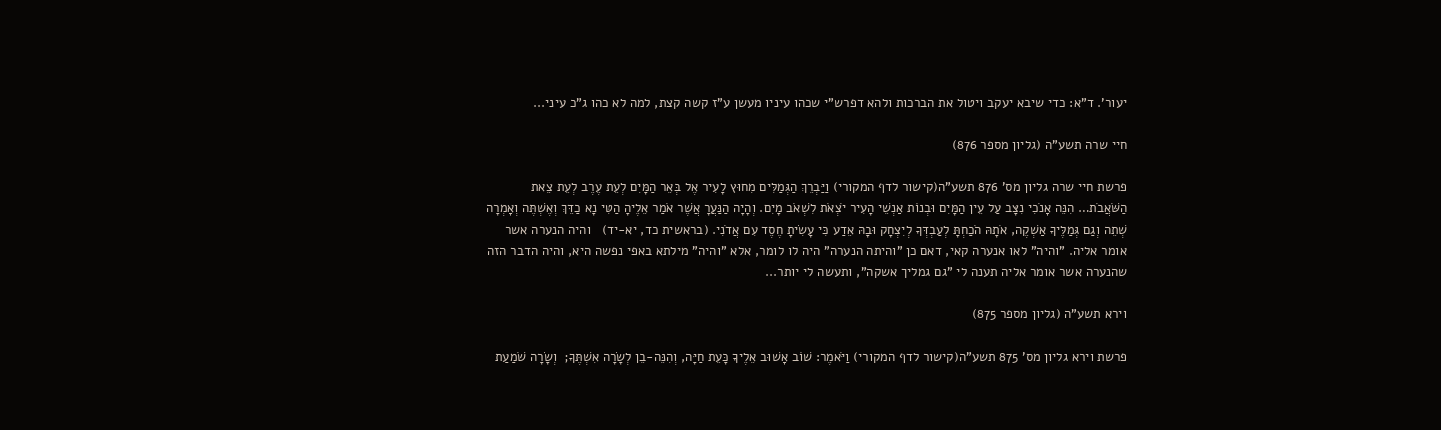יעור'. ד"א: כדי שיבא יעקב ויטול את הברכות ולהא דפרש"י שכהו עיניו מעשן ע"ז קשה קצת, למה לא כהו ג"כ עיני...

חיי שרה תשע"ה (גליון מספר 876)

פרשת חיי שרה גליון מס' 876 תשע"ה(קישור לדף המקורי) וַיַּבְרֵךְ הַגְּמַלִּים מִחוּץ לָעִיר אֶל בְּאֵר הַמָּיִם לְעֵת עֶרֶב לְעֵת צֵאת הַשֹּׁאֲבֹת… הִנֵּה אָנֹכִי נִצָּב עַל עֵין הַמָּיִם וּבְנוֹת אַנְשֵׁי הָעִיר יֹצְאֹת לִשְׁאֹב מָיִם. וְהָיָה הַנַּעֲרָ אֲשֶׁר אֹמַר אֵלֶיהָ הַטִּי נָא כַדֵּךְ וְאֶשְׁתֶּה וְאָמְרָה שְׁתֵה וְגַם גְּמַלֶּיךָ אַשְׁקֶה, אֹתָהּ הֹכַחְתָּ לְעַבְדְּךָ לְיִצְחָק וּבָהּ אֵדַע כִּי עָשִׂיתָ חֶסֶד עִם אֲדֹנִי. (בראשית כד, יא-יד)   והיה הנערה אשר אומר אליה. "והיה" לאו אנערה קאי, דאם כן "והיתה הנערה" היה לו לומר, אלא "והיה" מילתא באפי נפשה היא, והיה הדבר הזה שהנערה אשר אומר אליה תענה לי "גם גמליך אשקה", ותעשה לי יותר...

וירא תשע"ה (גליון מספר 875)

פרשת וירא גליון מס' 875 תשע"ה(קישור לדף המקורי) וַיֹּאמֶר: שׁוֹב אָשׁוּב אֵלֶיךָ כָּעֵת חַיָּה, וְהִנֵּה-בֵן לְשָׂרָה אִשְׁתֶּךָ;  וְשָׂרָה שֹׁמַעַת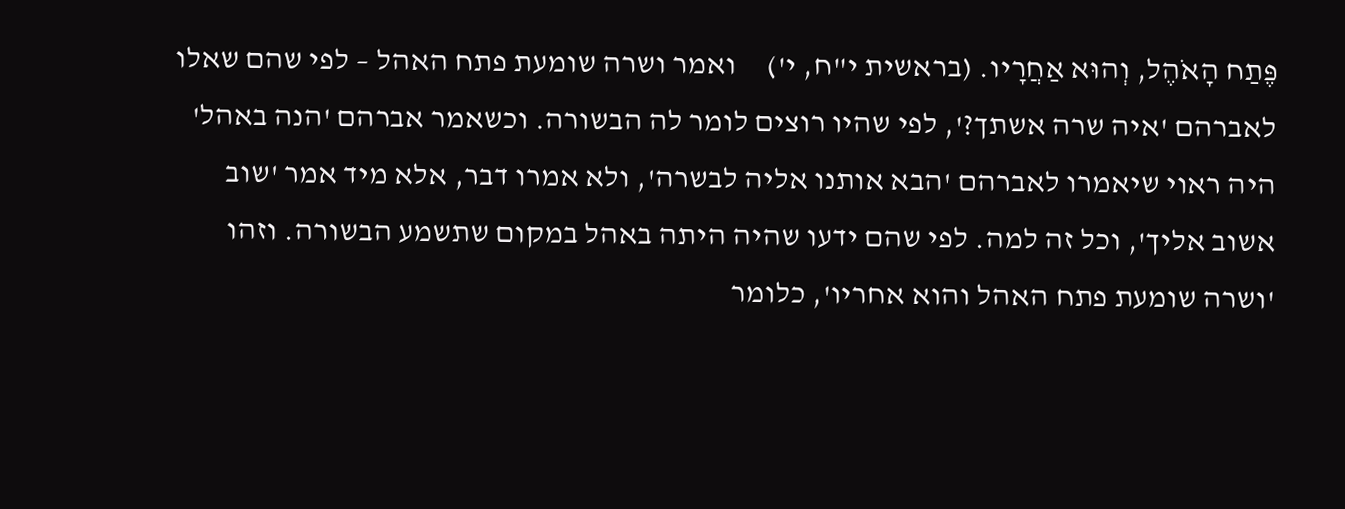פֶּתַח הָאֹהֶל, וְהוּא אַחֲרָיו. (בראשית י"ח, י')     ואמר ושרה שומעת פתח האהל – לפי שהם שאלו לאברהם 'איה שרה אשתך?', לפי שהיו רוצים לומר לה הבשורה. וכשאמר אברהם 'הנה באהל' היה ראוי שיאמרו לאברהם 'הבא אותנו אליה לבשרה', ולא אמרו דבר, אלא מיד אמר 'שוב אשוב אליך', וכל זה למה. לפי שהם ידעו שהיה היתה באהל במקום שתשמע הבשורה. וזהו 'ושרה שומעת פתח האהל והוא אחריו', כלומר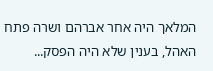המלאך היה אחר אברהם ושרה פתח האהל, בענין שלא היה הפסק...